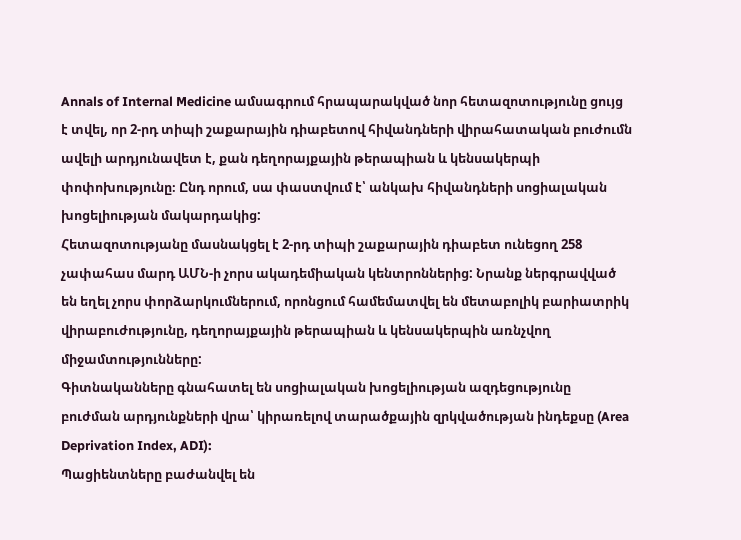Annals of Internal Medicine ամսագրում հրապարակված նոր հետազոտությունը ցույց է տվել, որ 2-րդ տիպի շաքարային դիաբետով հիվանդների վիրահատական բուժումն ավելի արդյունավետ է, քան դեղորայքային թերապիան և կենսակերպի փոփոխությունը։ Ընդ որում, սա փաստվում է՝ անկախ հիվանդների սոցիալական խոցելիության մակարդակից:
Հետազոտությանը մասնակցել է 2-րդ տիպի շաքարային դիաբետ ունեցող 258 չափահաս մարդ ԱՄՆ-ի չորս ակադեմիական կենտրոններից: Նրանք ներգրավված են եղել չորս փորձարկումներում, որոնցում համեմատվել են մետաբոլիկ բարիատրիկ վիրաբուժությունը, դեղորայքային թերապիան և կենսակերպին առնչվող միջամտությունները:
Գիտնականները գնահատել են սոցիալական խոցելիության ազդեցությունը բուժման արդյունքների վրա՝ կիրառելով տարածքային զրկվածության ինդեքսը (Area Deprivation Index, ADI):
Պացիենտները բաժանվել են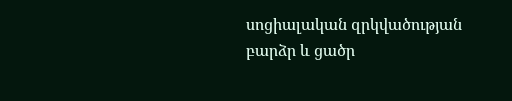սոցիալական զրկվածության բարձր և ցածր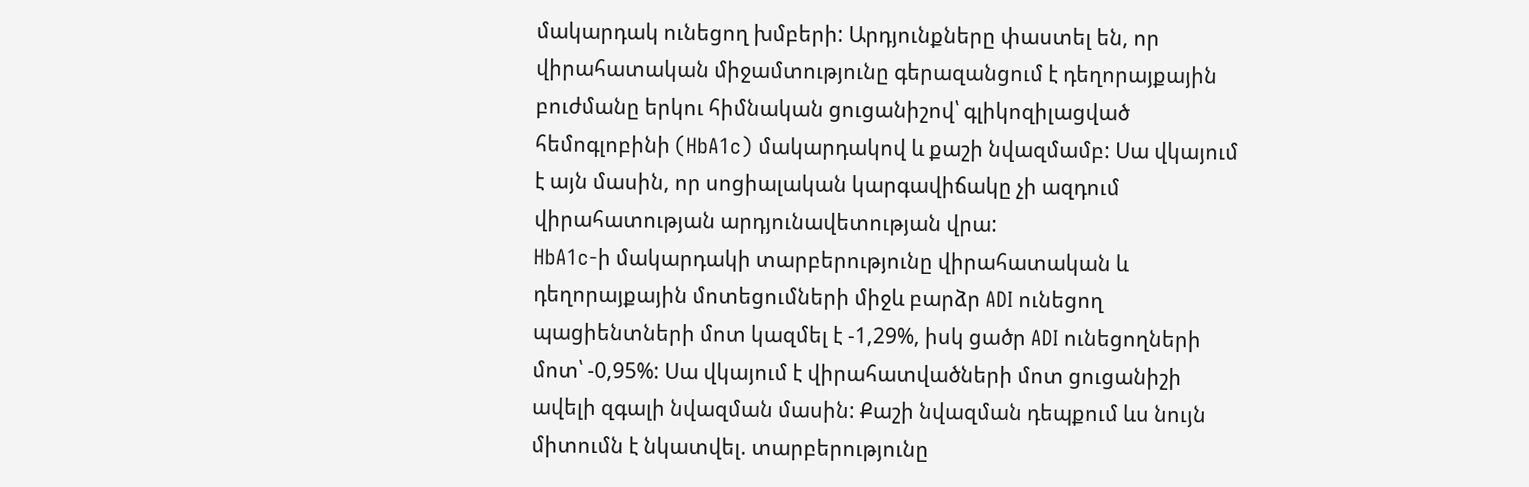մակարդակ ունեցող խմբերի: Արդյունքները փաստել են, որ վիրահատական միջամտությունը գերազանցում է դեղորայքային բուժմանը երկու հիմնական ցուցանիշով՝ գլիկոզիլացված հեմոգլոբինի (HbA1c) մակարդակով և քաշի նվազմամբ: Սա վկայում է այն մասին, որ սոցիալական կարգավիճակը չի ազդում վիրահատության արդյունավետության վրա:
HbA1c-ի մակարդակի տարբերությունը վիրահատական և դեղորայքային մոտեցումների միջև բարձր ADI ունեցող պացիենտների մոտ կազմել է -1,29%, իսկ ցածր ADI ունեցողների մոտ՝ -0,95%: Սա վկայում է վիրահատվածների մոտ ցուցանիշի ավելի զգալի նվազման մասին: Քաշի նվազման դեպքում ևս նույն միտումն է նկատվել. տարբերությունը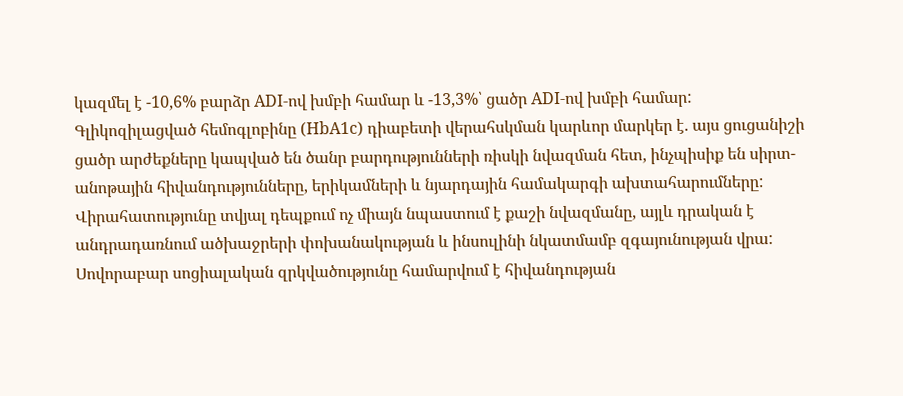կազմել է -10,6% բարձր ADI-ով խմբի համար և -13,3%՝ ցածր ADI-ով խմբի համար:
Գլիկոզիլացված հեմոգլոբինը (HbA1c) դիաբետի վերահսկման կարևոր մարկեր է. այս ցուցանիշի ցածր արժեքները կապված են ծանր բարդությունների ռիսկի նվազման հետ, ինչպիսիք են սիրտ-անոթային հիվանդությունները, երիկամների և նյարդային համակարգի ախտահարումները: Վիրահատությունը տվյալ դեպքում ոչ միայն նպաստում է քաշի նվազմանը, այլև դրական է անդրադառնում ածխաջրերի փոխանակության և ինսուլինի նկատմամբ զգայունության վրա:
Սովորաբար սոցիալական զրկվածությունը համարվում է հիվանդության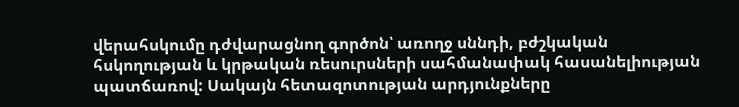վերահսկումը դժվարացնող գործոն՝ առողջ սննդի, բժշկական հսկողության և կրթական ռեսուրսների սահմանափակ հասանելիության պատճառով: Սակայն հետազոտության արդյունքները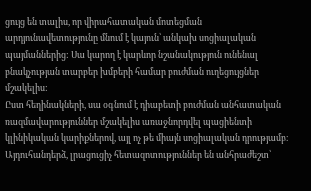ցույց են տալիս, որ վիրահատական մոտեցման արդյունավետությունը մնում է կայուն՝ անկախ սոցիալական պայմաններից: Սա կարող է կարևոր նշանակություն ունենալ բնակչության տարբեր խմբերի համար բուժման ուղեցույցներ մշակելիս:
Ըստ հեղինակների, սա օգնում է դիաբետի բուժման անհատական ռազմավարություններ մշակելիս առաջնորդվել պացիենտի կլինիկական կարիքներով, այլ ոչ թե միայն սոցիալական դրությամբ։ Այդուհանդերձ, լրացուցիչ հետազոտություններ են անհրաժեշտ՝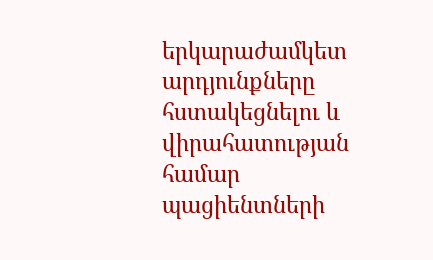երկարաժամկետ արդյունքները հստակեցնելու և վիրահատության համար պացիենտների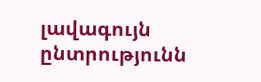լավագույն ընտրությունն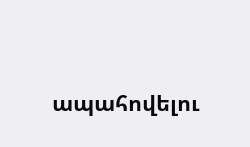ապահովելու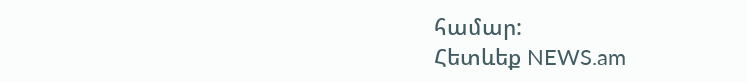համար:
Հետևեք NEWS.am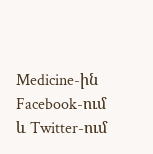Medicine-ին Facebook-ում և Twitter-ում